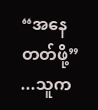“အနေတတ်ဖို့”
...သူက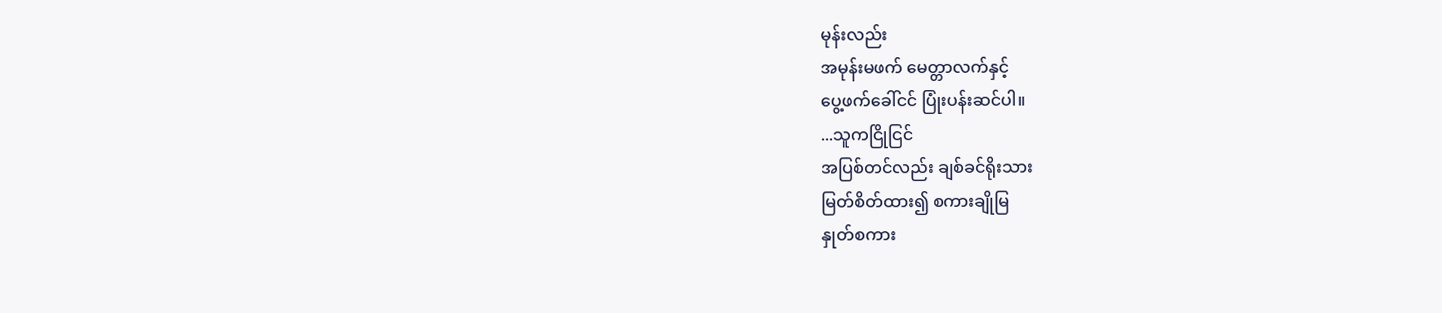မုန်းလည်း
အမုန်းမဖက် မေတ္တာလက်နှင့်
ပွေ့ဖက်ခေါ်ငင် ပြုံးပန်းဆင်ပါ။
...သူကငြိုငြင်
အပြစ်တင်လည်း ချစ်ခင်ရိုးသား
မြတ်စိတ်ထား၍ စကားချိုမြ
နှုတ်စကား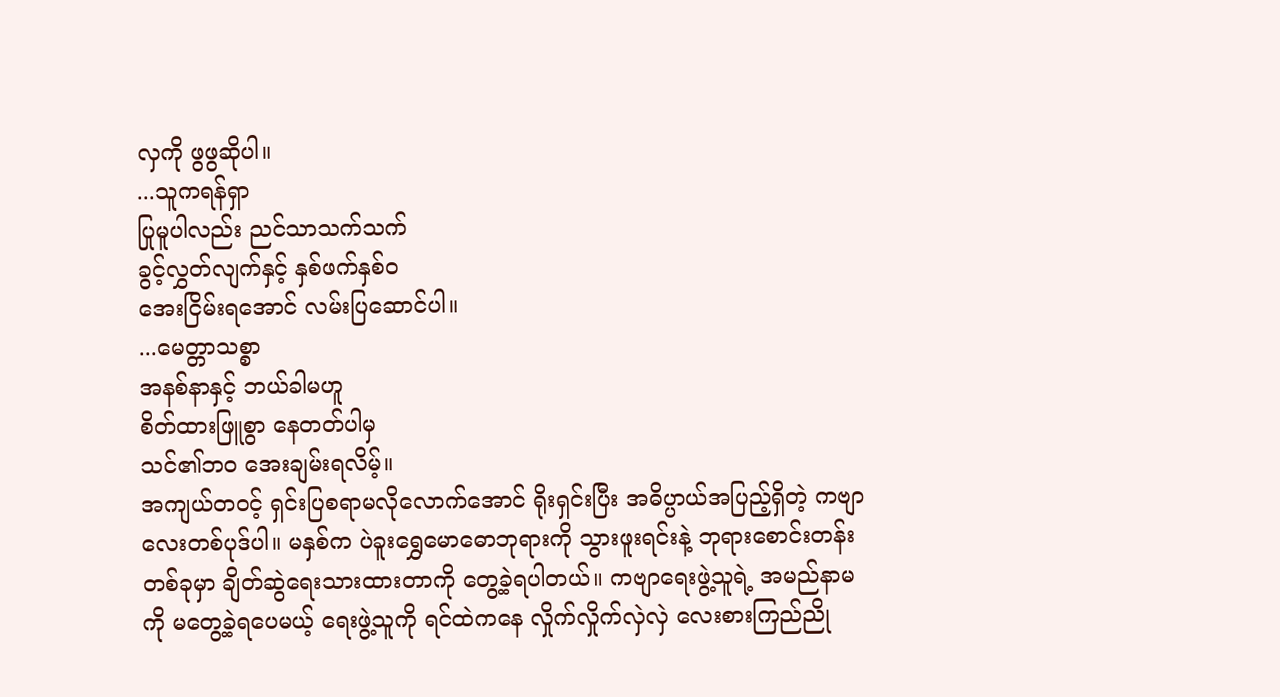လှကို ဖွဖွဆိုပါ။
...သူကရန်ရှာ
ပြုမူပါလည်း ညင်သာသက်သက်
ခွင့်လွှတ်လျက်နှင့် နှစ်ဖက်နှစ်ဝ
အေးငြိမ်းရအောင် လမ်းပြဆောင်ပါ။
...မေတ္တာသစ္စာ
အနစ်နာနှင့် ဘယ်ခါမဟူ
စိတ်ထားဖြူစွာ နေတတ်ပါမှ
သင်၏ဘ၀ အေးချမ်းရလိမ့်။
အကျယ်တဝင့် ရှင်းပြစရာမလိုလောက်အောင် ရိုးရှင်းပြီး အဓိပ္ပာယ်အပြည့်ရှိတဲ့ ကဗျာလေးတစ်ပုဒ်ပါ။ မနှစ်က ပဲခူးရွှေမောဓောဘုရားကို သွားဖူးရင်းနဲ့ ဘုရားစောင်းတန်းတစ်ခုမှာ ချိတ်ဆွဲရေးသားထားတာကို တွေ့ခဲ့ရပါတယ်။ ကဗျာရေးဖွဲ့သူရဲ့ အမည်နာမကို မတွေ့ခဲ့ရပေမယ့် ရေးဖွဲ့သူကို ရင်ထဲကနေ လှိုက်လှိုက်လှဲလှဲ လေးစားကြည်ညို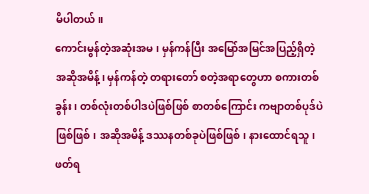မိပါတယ်။
ကောင်းမွန်တဲ့အဆုံးအမ၊ မှန်ကန်ပြီး အမြော်အမြင်အပြည့်ရှိတဲ့ အဆိုအမိန့်၊ မှန်ကန်တဲ့ တရားတော် စတဲ့အရာတွေဟာ စကားတစ်ခွန်း၊ တစ်လုံးတစ်ပါဒပဲဖြစ်ဖြစ် စာတစ်ကြောင်း ကဗျာတစ်ပုဒ်ပဲဖြစ်ဖြစ်၊ အဆိုအမိန့် ဒဿနတစ်ခုပဲဖြစ်ဖြစ်၊ နားထောင်ရသူ၊ ဖတ်ရ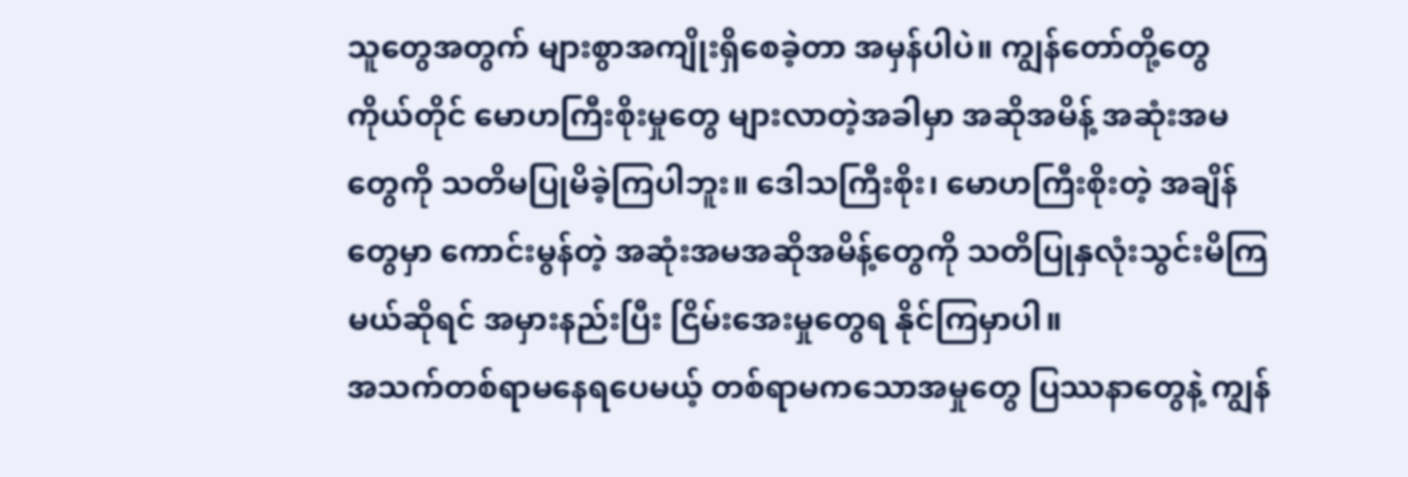သူတွေအတွက် များစွာအကျိုးရှိစေခဲ့တာ အမှန်ပါပဲ။ ကျွန်တော်တို့တွေကိုယ်တိုင် မောဟကြီးစိုးမှုတွေ များလာတဲ့အခါမှာ အဆိုအမိန့် အဆုံးအမတွေကို သတိမပြုမိခဲ့ကြပါဘူး။ ဒေါသကြီးစိုး၊ မောဟကြီးစိုးတဲ့ အချိန်တွေမှာ ကောင်းမွန်တဲ့ အဆုံးအမအဆိုအမိန့်တွေကို သတိပြုနှလုံးသွင်းမိကြမယ်ဆိုရင် အမှားနည်းပြီး ငြိမ်းအေးမှုတွေရ နိုင်ကြမှာပါ။
အသက်တစ်ရာမနေရပေမယ့် တစ်ရာမကသောအမှုတွေ ပြဿနာတွေနဲ့ ကျွန်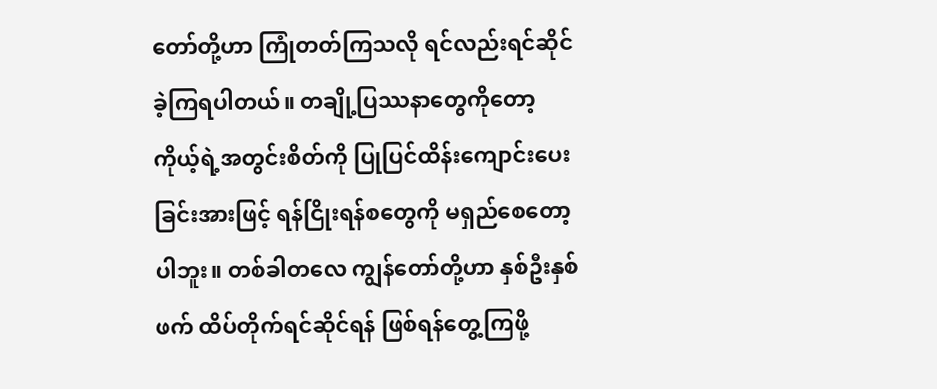တော်တို့ဟာ ကြုံတတ်ကြသလို ရင်လည်းရင်ဆိုင်ခဲ့ကြရပါတယ်။ တချို့ပြဿနာတွေကိုတော့ ကိုယ့်ရဲ့အတွင်းစိတ်ကို ပြုပြင်ထိန်းကျောင်းပေးခြင်းအားဖြင့် ရန်ငြိုးရန်စတွေကို မရှည်စေတော့ပါဘူး။ တစ်ခါတလေ ကျွန်တော်တို့ဟာ နှစ်ဦးနှစ်ဖက် ထိပ်တိုက်ရင်ဆိုင်ရန် ဖြစ်ရန်တွေ့ကြဖို့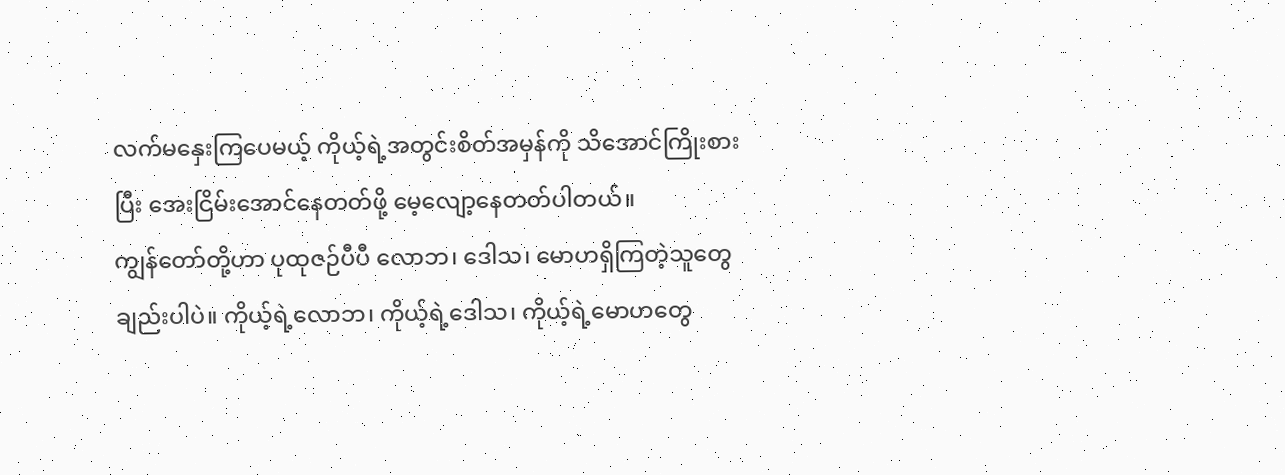လက်မနှေးကြပေမယ့် ကိုယ့်ရဲ့အတွင်းစိတ်အမှန်ကို သိအောင်ကြိုးစားပြီး အေးငြိမ်းအောင်နေတတ်ဖို့ မေ့လျော့နေတတ်ပါတယ်။
ကျွန်တော်တို့ဟာ ပုထုဇဉ်ပီပီ လောဘ၊ ဒေါသ၊ မောဟရှိကြတဲ့သူတွေချည်းပါပဲ။ ကိုယ့်ရဲ့လောဘ၊ ကိုယ့်ရဲ့ဒေါသ၊ ကိုယ့်ရဲ့မောဟတွေ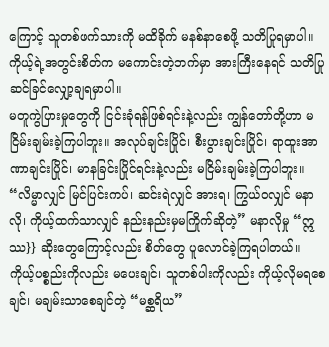ကြောင့် သူတစ်ဖက်သားကို မထိခိုက် မနစ်နာစေဖို့ သတိပြုရမှာပါ။ ကိုယ့်ရဲ့အတွင်းစိတ်က မကောင်းတဲ့ဘက်မှာ အားကြီးနေရင် သတိပြုဆင်ခြင်လျှော့ချရမှာပါ။
မတူကွဲပြားမှုတွေကို ငြင်းခုံရန်ဖြစ်ရင်းနဲ့လည်း ကျွန်တော်တို့ဟာ မငြိမ်းချမ်းခဲ့ကြပါဘူး။ အလုပ်ချင်းပြိုင်၊ စီးပွားချင်းပြိုင်၊ ရာထူးအာဏာချင်းပြိုင်၊ မာနခြင်းပြိုင်ရင်းနဲ့လည်း မငြိမ်းချမ်းခဲ့ကြပါဘူး။
“လိမ္မာလျှင် မြင်ပြင်းကပ်၊ ဆင်းရဲလျှင် အားရ၊ ကြွယ်ဝလျှင် မနာလို၊ ကိုယ့်ထက်သာလျှင် နည်းနည်းမှမကြိုက်ဆိုတဲ့” မနာလိုမှု “ဣဿ}} ဆိုးတွေကြောင့်လည်း စိတ်တွေ ပူလောင်ခဲ့ကြရပါတယ်။
ကိုယ့်ပစ္စည်းကိုလည်း မပေးချင်၊ သူတစ်ပါးကိုလည်း ကိုယ့်လိုမရစေချင်၊ မချမ်းသာစေချင်တဲ့ “မစ္ဆရိယ”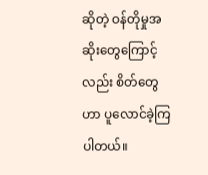ဆိုတဲ့ ဝန်တိုမှုအဆိုးတွေကြောင့်လည်း စိတ်တွေဟာ ပူလောင်ခဲ့ကြပါတယ်။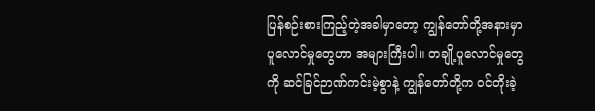ပြန်စဉ်းစားကြည့်တဲ့အခါမှာတော့ ကျွန်တော်တို့အနားမှာ ပူလောင်မှုတွေဟာ အများကြီးပါ။ တချို့ပူလောင်မှုတွေကို ဆင်ခြင်ဉာဏ်ကင်းမဲ့စွာနဲ့ ကျွန်တော်တို့က ဝင်တိုးခဲ့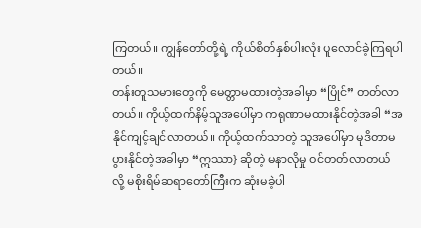ကြတယ်။ ကျွန်တော်တို့ရဲ့ ကိုယ်စိတ်နှစ်ပါးလုံး ပူလောင်ခဲ့ကြရပါတယ်။
တန်းတူသမားတွေကို မေတ္တာမထားတဲ့အခါမှာ “ပြိုင်” တတ်လာတယ်။ ကိုယ့်ထက်နိမ့်သူအပေါ်မှာ ကရုဏာမထားနိုင်တဲ့အခါ “အနိုင်ကျင့်ချင်လာတယ်။ ကိုယ့်ထက်သာတဲ့ သူအပေါ်မှာ မုဒိတာမပွားနိုင်တဲ့အခါမှာ “ဣဿာ} ဆိုတဲ့ မနာလိုမှု ဝင်တတ်လာတယ် လို့ မစိုးရိမ်ဆရာတော်ကြီးက ဆုံးမခဲ့ပါ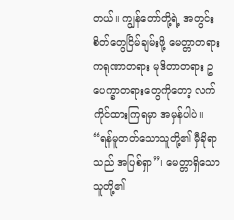တယ်။ ကျွန်တော်တို့ရဲ့ အတွင်းစိတ်တွေငြိမ်ချမ်းဖို့ မေတ္တာတရား ကရုဏာတရား မုဒိတာတရား ဥပေက္ခာတရားတွေကိုတော့ လက်ကိုင်ထားကြရမှာ အမှန်ပါပဲ။
“ရန်မူတတ်သောသူတို့၏ မှီခိုရာသည် အပြစ်ရှာ”၊ မေတ္တာရှိသောသူတို့၏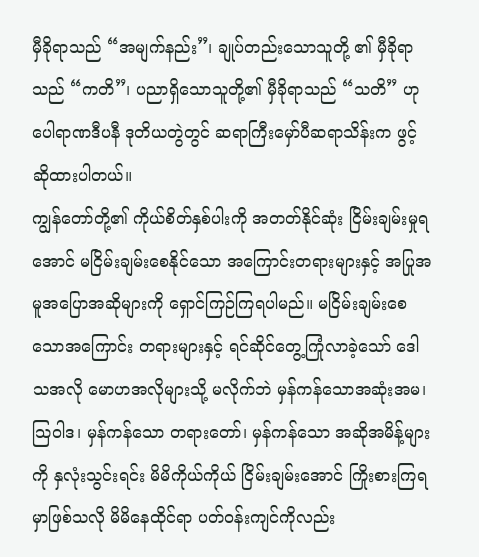မှီခိုရာသည် “အမျက်နည်း”၊ ချုပ်တည်းသောသူတို့ ၏ မှီခိုရာသည် “ကတိ”၊ ပညာရှိသောသူတို့၏ မှီခိုရာသည် “သတိ” ဟု ပေါရာဏဒီပနီ ဒုတိယတွဲတွင် ဆရာကြီးမှော်ပီဆရာသိန်းက ဖွင့်ဆိုထားပါတယ်။
ကျွန်တော်တို့၏ ကိုယ်စိတ်နှစ်ပါးကို အတတ်နိုင်ဆုံး ငြိမ်းချမ်းမှုရအောင် မငြိမ်းချမ်းစေနိုင်သော အကြောင်းတရားများနှင့် အပြုအမူအပြောအဆိုများကို ရှောင်ကြဉ်ကြရပါမည်။ မငြိမ်းချမ်းစေသောအကြောင်း တရားများနှင့် ရင်ဆိုင်တွေ့ကြုံလာခဲ့သော် ဒေါသအလို မောဟအလိုများသို့ မလိုက်ဘဲ မှန်ကန်သောအဆုံးအမ၊ သြဝါဒ၊ မှန်ကန်သော တရားတော်၊ မှန်ကန်သော အဆိုအမိန့်များကို နှလုံးသွင်းရင်း မိမိကိုယ်ကိုယ် ငြိမ်းချမ်းအောင် ကြိုးစားကြရမှာဖြစ်သလို မိမိနေထိုင်ရာ ပတ်ဝန်းကျင်ကိုလည်း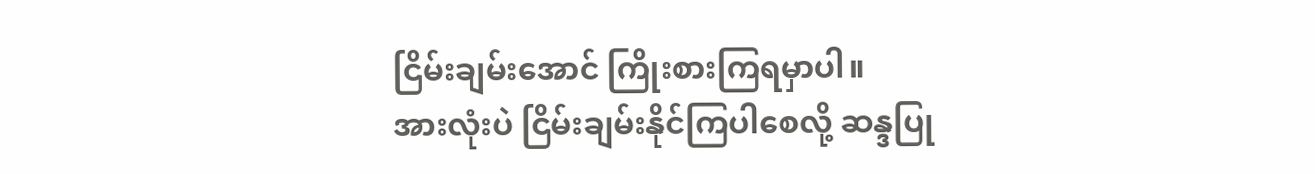ငြိမ်းချမ်းအောင် ကြိုးစားကြရမှာပါ။
အားလုံးပဲ ငြိမ်းချမ်းနိုင်ကြပါစေလို့ ဆန္ဒပြု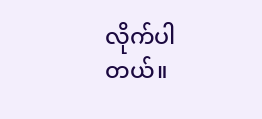လိုက်ပါတယ်။